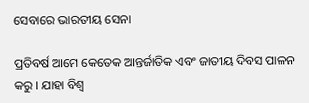ସେବାରେ ଭାରତୀୟ ସେନା

ପ୍ରତିବର୍ଷ ଆମେ କେତେକ ଆନ୍ତର୍ଜାତିକ ଏବଂ ଜାତୀୟ ଦିବସ ପାଳନ କରୁ । ଯାହା ବିଶ୍ୱ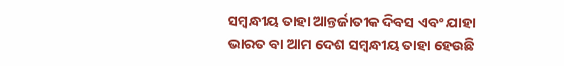ସମ୍ବନ୍ଧୀୟ ତାହା ଆନ୍ତର୍ଜାତୀକ ଦିବସ ଏବଂ ଯାହା ଭାରତ ବା ଆମ ଦେଶ ସମ୍ବନ୍ଧୀୟ ତାହା ହେଉଛି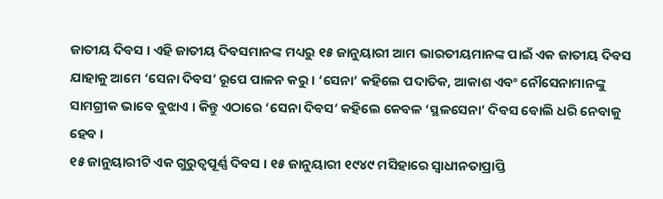ଜାତୀୟ ଦିବସ । ଏହି ଜାତୀୟ ଦିବସମାନଙ୍କ ମଧ୍ୟରୁ ୧୫ ଜାନୁୟାରୀ ଆମ ଭାରତୀୟମାନଙ୍କ ପାଇଁ ଏକ ଜାତୀୟ ଦିବସ ଯାହାକୁ ଆମେ ‘ସେନା ଦିବସ’ ରୂପେ ପାଳନ କରୁ । ‘ସେନା’ କହିଲେ ପଦାତିକ, ଆକାଶ ଏବଂ ନୌସେନାମାନଙ୍କୁ ସାମଗ୍ରୀକ ଭାବେ ବୁଝାଏ । କିନ୍ତୁ ଏଠାରେ ‘ସେନା ଦିବସ’ କହିଲେ କେବଳ ‘ସ୍ଥଳସେନା’ ଦିବସ ବୋଲି ଧରି ନେବାକୁ ହେବ ।
୧୫ ଜାନୁୟାରୀଟି ଏକ ଗୁରୁତ୍ୱପୂର୍ଣ୍ଣ ଦିବସ । ୧୫ ଜାନୁୟାରୀ ୧୯୪୯ ମସିହାରେ ସ୍ୱାଧୀନତାପ୍ରାପ୍ତି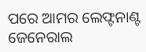ପରେ ଆମର ଲେଫ୍ଟନାଣ୍ଟ ଜେନେରାଲ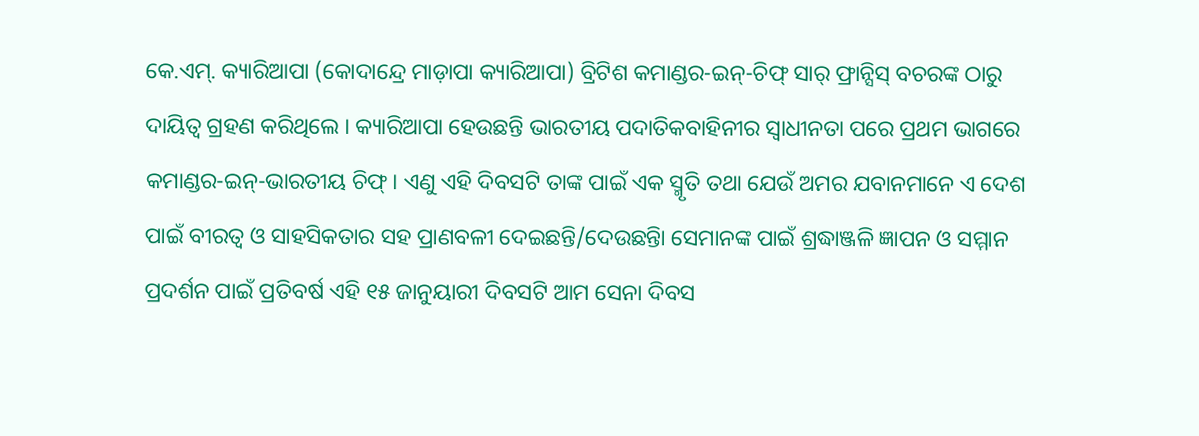କେ.ଏମ୍. କ୍ୟାରିଆପା (କୋଦାନ୍ଦ୍ରେ ମାଡ଼ାପା କ୍ୟାରିଆପା) ବ୍ରିଟିଶ କମାଣ୍ଡର-ଇନ୍-ଚିଫ୍ ସାର୍ ଫ୍ରାନ୍ସିସ୍ ବଚରଙ୍କ ଠାରୁ ଦାୟିତ୍ୱ ଗ୍ରହଣ କରିଥିଲେ । କ୍ୟାରିଆପା ହେଉଛନ୍ତି ଭାରତୀୟ ପଦାତିକବାହିନୀର ସ୍ୱାଧୀନତା ପରେ ପ୍ରଥମ ଭାଗରେ କମାଣ୍ଡର-ଇନ୍-ଭାରତୀୟ ଚିଫ୍ । ଏଣୁ ଏହି ଦିବସଟି ତାଙ୍କ ପାଇଁ ଏକ ସ୍ମୃତି ତଥା ଯେଉଁ ଅମର ଯବାନମାନେ ଏ ଦେଶ ପାଇଁ ବୀରତ୍ୱ ଓ ସାହସିକତାର ସହ ପ୍ରାଣବଳୀ ଦେଇଛନ୍ତି/ଦେଉଛନ୍ତିା ସେମାନଙ୍କ ପାଇଁ ଶ୍ରଦ୍ଧାଞ୍ଜଳି ଜ୍ଞାପନ ଓ ସମ୍ମାନ ପ୍ରଦର୍ଶନ ପାଇଁ ପ୍ରତିବର୍ଷ ଏହି ୧୫ ଜାନୁୟାରୀ ଦିବସଟି ଆମ ସେନା ଦିବସ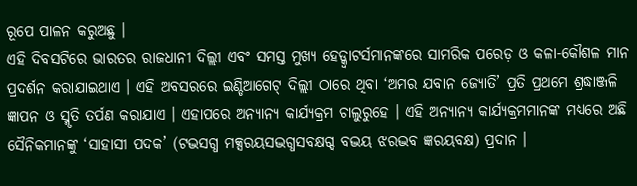ରୂପେ ପାଳନ କରୁଅଛୁ ।
ଏହି ଦିବସଟିରେ ଭାରତର ରାଜଧାନୀ ଦିଲ୍ଲୀ ଏବଂ ସମସ୍ତ ମୁଖ୍ୟ ହେଡ୍କ୍ୱାଟର୍ସମାନଙ୍କରେ ସାମରିକ ପରେଡ଼ ଓ କଳା-କୌଶଳ ମାନ ପ୍ରଦର୍ଶନ କରାଯାଇଥାଏ । ଏହି ଅବସରରେ ଇଣ୍ଡିଆଗେଟ୍ ଦିଲ୍ଲୀ ଠାରେ ଥିବା ‘ଅମର ଯବାନ ଜ୍ୟୋତି’ ପ୍ରତି ପ୍ରଥମେ ଶ୍ରଦ୍ଧାଞ୍ଜଳି ଜ୍ଞାପନ ଓ ସ୍ମୃତି ତର୍ପଣ କରାଯାଏ । ଏହାପରେ ଅନ୍ୟାନ୍ୟ କାର୍ଯ୍ୟକ୍ରମ ଚାଲୁରୁହେ । ଏହି ଅନ୍ୟାନ୍ୟ କାର୍ଯ୍ୟକ୍ରମମାନଙ୍କ ମଧ୍ୟରେ ଅଛି ସୈନିକମାନଙ୍କୁ ‘ସାହାସୀ ପଦକ’ (ଟଦ୍ଭସଗ୍ଧ ମକ୍ସରୟସଦ୍ଭଗ୍ଧସବକ୍ଷଗ୍ଦ ବଦ୍ଭୟ ଝରଦ୍ଭବ ଜ୍ଞରୟବକ୍ଷ) ପ୍ରଦାନ ।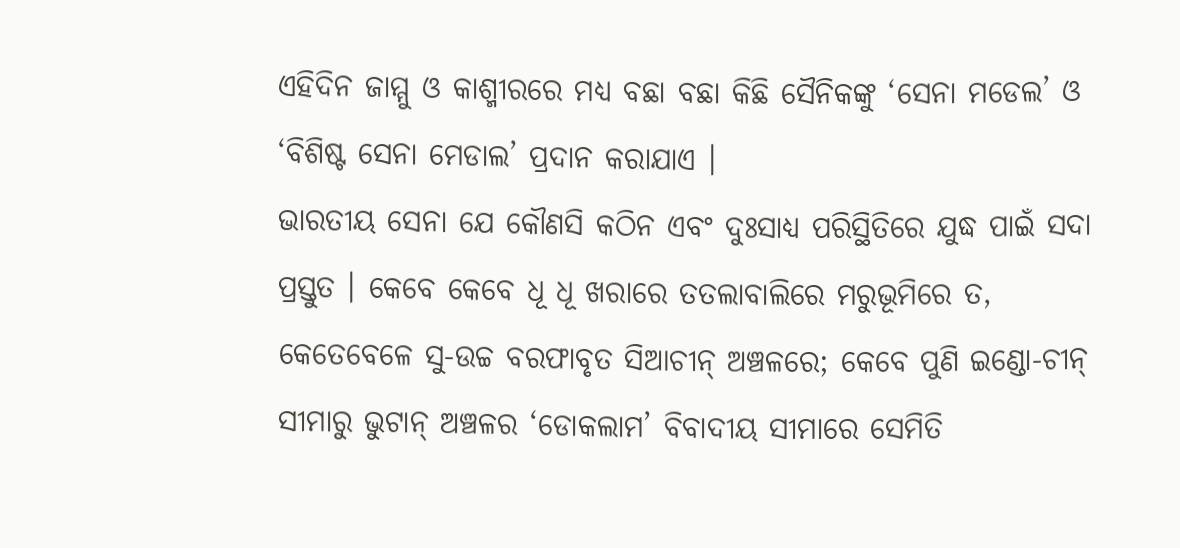ଏହିଦିନ ଜାମ୍ମୁ ଓ କାଶ୍ମୀରରେ ମଧ୍ୟ ବଛା ବଛା କିଛି ସୈନିକଙ୍କୁ ‘ସେନା ମଡେଲ’ ଓ ‘ବିଶିଷ୍ଟ ସେନା ମେଡାଲ’ ପ୍ରଦାନ କରାଯାଏ ।
ଭାରତୀୟ ସେନା ଯେ କୌଣସି କଠିନ ଏବଂ ଦୁଃସାଧ୍ୟ ପରିସ୍ଥିତିରେ ଯୁଦ୍ଧ ପାଇଁ ସଦା ପ୍ରସ୍ତୁତ । କେବେ କେବେ ଧୂ ଧୂ ଖରାରେ ତତଲାବାଲିରେ ମରୁଭୂମିରେ ତ, କେତେବେଳେ ସୁ-ଉଚ୍ଚ ବରଫାବୃତ ସିଆଚୀନ୍ ଅଞ୍ଚଳରେ; କେବେ ପୁଣି ଇଣ୍ଡୋ-ଚୀନ୍ ସୀମାରୁ ଭୁଟାନ୍ ଅଞ୍ଚଳର ‘ଡୋକଲାମ’ ବିବାଦୀୟ ସୀମାରେ ସେମିତି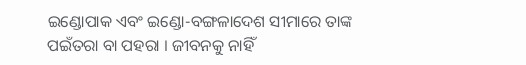ଇଣ୍ଡୋପାକ ଏବଂ ଇଣ୍ଡୋ-ବଙ୍ଗଳାଦେଶ ସୀମାରେ ତାଙ୍କ ପଇଁତରା ବା ପହରା । ଜୀବନକୁ ନାହିଁ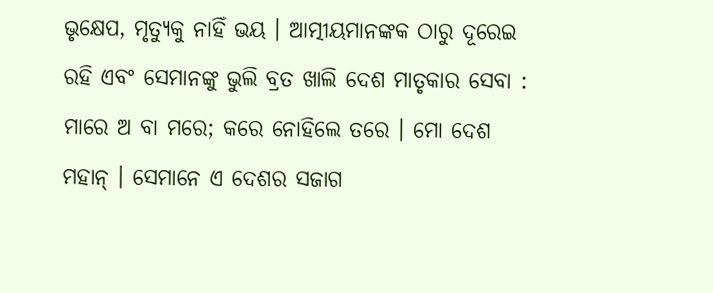ଭୃକ୍ଷେପ, ମୃତ୍ୟୁକୁ ନାହିଁ ଭୟ । ଆତ୍ମୀୟମାନଙ୍କକ ଠାରୁ ଦୂରେଇ ରହି ଏବଂ ସେମାନଙ୍କୁ ଭୁଲି ବ୍ରତ ଖାଲି ଦେଶ ମାତୃକାର ସେବା : ମାରେ ଅ ବା ମରେ; କରେ ନୋହିଲେ ତରେ । ମୋ ଦେଶ ମହାନ୍ । ସେମାନେ ଏ ଦେଶର ସଜାଗ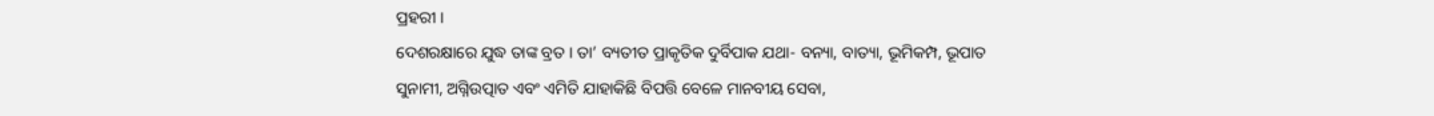ପ୍ରହରୀ ।
ଦେଶରକ୍ଷାରେ ଯୁଦ୍ଧ ତାଙ୍କ ବ୍ରତ । ତା’ ବ୍ୟତୀତ ପ୍ରାକୃତିକ ଦୁର୍ବିପାକ ଯଥା- ବନ୍ୟା, ବାତ୍ୟା, ଭୂମିକମ୍ପ, ଭୂପାତ ସୁନାମୀ, ଅଗ୍ନିଉତ୍ପାତ ଏବଂ ଏମିତି ଯାହାକିଛି ବିପତ୍ତି ବେଳେ ମାନବୀୟ ସେବା,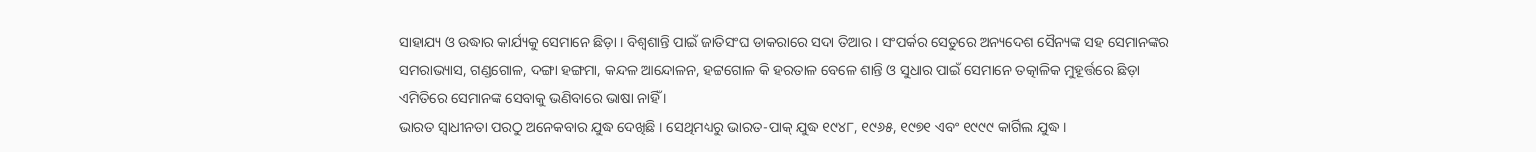ସାହାଯ୍ୟ ଓ ଉଦ୍ଧାର କାର୍ଯ୍ୟକୁ ସେମାନେ ଛିଡ଼ା । ବିଶ୍ୱଶାନ୍ତି ପାଇଁ ଜାତିସଂଘ ଡାକରାରେ ସଦା ତିଆର । ସଂପର୍କର ସେତୁରେ ଅନ୍ୟଦେଶ ସୈନ୍ୟଙ୍କ ସହ ସେମାନଙ୍କର ସମରାଭ୍ୟାସ, ଗଣ୍ଡଗୋଳ, ଦଙ୍ଗା ହଙ୍ଗମା, କନ୍ଦଳ ଆନ୍ଦୋଳନ, ହଟ୍ଟଗୋଳ କି ହରତାଳ ବେଳେ ଶାନ୍ତି ଓ ସୁଧାର ପାଇଁ ସେମାନେ ତତ୍କାଳିକ ମୁହୂର୍ତ୍ତରେ ଛିଡ଼ା ଏମିତିରେ ସେମାନଙ୍କ ସେବାକୁ ଭଣିବାରେ ଭାଷା ନାହିଁ ।
ଭାରତ ସ୍ୱାଧୀନତା ପରଠୁ ଅନେକବାର ଯୁଦ୍ଧ ଦେଖିଛି । ସେଥିମଧ୍ୟରୁ ଭାରତ-ପାକ୍ ଯୁଦ୍ଧ ୧୯୪୮, ୧୯୬୫, ୧୯୭୧ ଏବଂ ୧୯୯୯ କାର୍ଗିଲ ଯୁଦ୍ଧ ।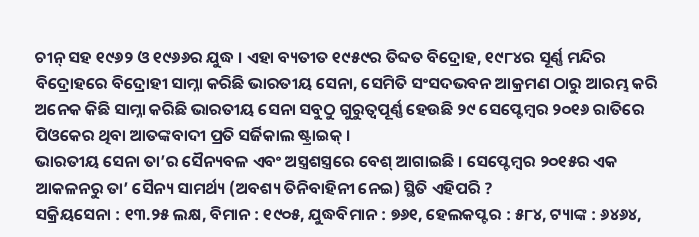ଚୀନ୍ ସହ ୧୯୬୨ ଓ ୧୯୬୬ର ଯୁଦ୍ଧ । ଏହା ବ୍ୟତୀତ ୧୯୫୯ର ତିବ୍ଦତ ବିଦ୍ରୋହ, ୧୯୮୪ର ସୂର୍ଣ୍ଣ ମନ୍ଦିର ବିଦ୍ରୋହରେ ବିଦ୍ରୋହୀ ସାମ୍ନା କରିଛି ଭାରତୀୟ ସେନା, ସେମିତି ସଂସଦଭବନ ଆକ୍ରମଣ ଠାରୁ ଆରମ୍ଭ କରି ଅନେକ କିଛି ସାମ୍ନା କରିଛି ଭାରତୀୟ ସେନା ସବୁଠୁ ଗୁରୁତ୍ୱପୂର୍ଣ୍ଣ ହେଉଛି ୨୯ ସେପ୍ଟେମ୍ବର ୨୦୧୬ ରାତିରେ ପିଓକେର ଥିବା ଆତଙ୍କବାଦୀ ପ୍ରତି ସର୍ଜିକାଲ ଷ୍ଟ୍ରାଇକ୍ ।
ଭାରତୀୟ ସେନା ତା’ର ସୈନ୍ୟବଳ ଏବଂ ଅସ୍ତ୍ରଶସ୍ତ୍ରରେ ବେଶ୍ ଆଗାଇଛି । ସେପ୍ଟେମ୍ବର ୨୦୧୫ର ଏକ ଆକଳନରୁ ତା’ ସୈନ୍ୟ ସାମର୍ଥ୍ୟ (ଅବଶ୍ୟ ତିନିବାହିନୀ ନେଇ) ସ୍ଥିତି ଏହିପରି ?
ସକ୍ରିୟସେନା : ୧୩.୨୫ ଲକ୍ଷ, ବିମାନ : ୧୯୦୫, ଯୁଦ୍ଧବିମାନ : ୭୬୧, ହେଲକପ୍ଟର : ୫୮୪, ଟ୍ୟାଙ୍କ : ୬୪୬୪,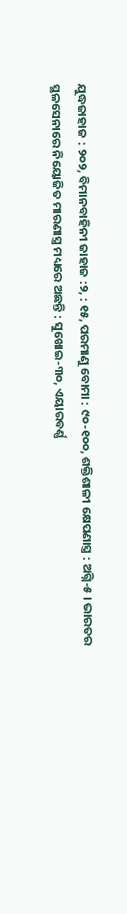ଯୁଦ୍ଧଜାହାଜ : ୨୦୨, ବିମାନବାହିନୀ ଜାହାଜ :୨, : ୧୫, ପରମାଣୁ ବୋମା : ୯୦-୧୦୦, ଶକ୍ତିଶାଳୀ କ୍ଷେପଣାସ୍ତ୍ର : ଅଗ୍ନି-୫ । ଭାରତର ସ୍ଥଳସେନାରେ ନିୟୋଜିତ ମାରଣାସ୍ତ୍ର ମଧ୍ୟରେ ଅଛନ୍ତି : ସୁଖୋଇ-୩୦, ଏୟାରବର୍ଣ୍ଣ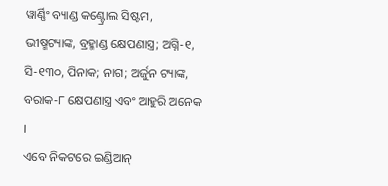ୱାର୍ଣ୍ଣିଂ ବ୍ୟାଣ୍ଡ କଣ୍ଟ୍ରୋଲ ସିଷ୍ଟମ, ଭୀଷ୍ମଟ୍ୟାଙ୍କ, ବ୍ରହ୍ମାଣ୍ଡ କ୍ଷେପଣାସ୍ତ୍ର; ଅଗ୍ନି-୧, ସି-୧୩୦, ପିନାକ; ନାଗ; ଅର୍ଜୁନ ଟ୍ୟାଙ୍କ, ବରାକ-୮ କ୍ଷେପଣାସ୍ତ୍ର ଏବଂ ଆହୁରି ଅନେକ ।
ଏବେ ନିକଟରେ ଇଣ୍ଡିଆନ୍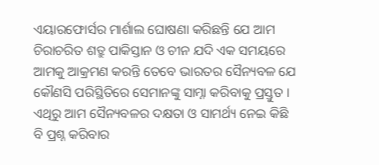ଏୟାରଫୋର୍ସର ମାର୍ଶାଲ ଘୋଷଣା କରିଛନ୍ତି ଯେ ଆମ ଚିରାଚରିତ ଶତ୍ରୁ ପାକିସ୍ତାନ ଓ ଚୀନ ଯଦି ଏକ ସମୟରେ ଆମକୁ ଆକ୍ରମଣ କରନ୍ତି ତେବେ ଭାରତର ସୈନ୍ୟବଳ ଯେ କୌଣସି ପରିସ୍ଥିତିରେ ସେମାନଙ୍କୁ ସାମ୍ନା କରିବାକୁ ପ୍ରସ୍ତୁତ । ଏଥିରୁ ଆମ ସୈନ୍ୟବଳର ଦକ୍ଷତା ଓ ସାମର୍ଥ୍ୟ ନେଇ କିଛି ବି ପ୍ରଶ୍ନ କରିବାର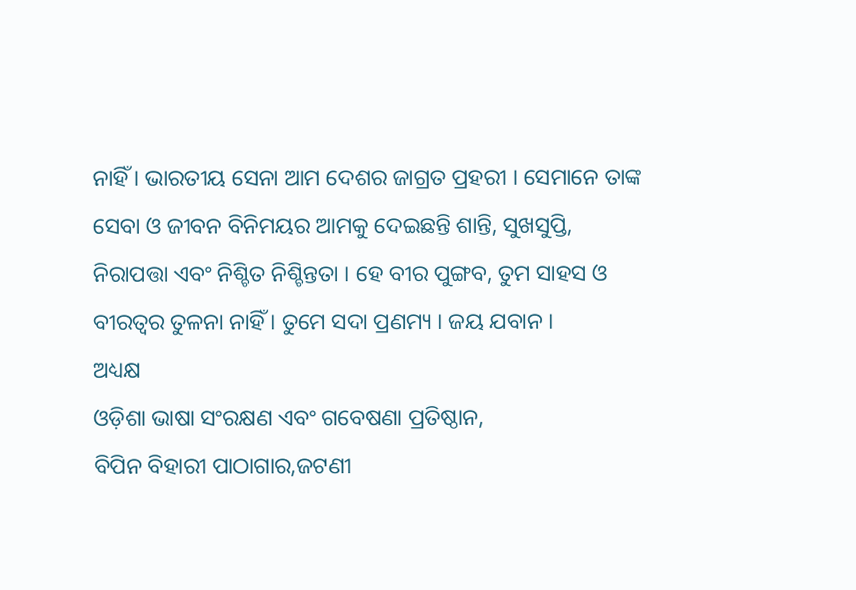ନାହିଁ । ଭାରତୀୟ ସେନା ଆମ ଦେଶର ଜାଗ୍ରତ ପ୍ରହରୀ । ସେମାନେ ତାଙ୍କ ସେବା ଓ ଜୀବନ ବିନିମୟର ଆମକୁ ଦେଇଛନ୍ତି ଶାନ୍ତି, ସୁଖସୁପ୍ତି, ନିରାପତ୍ତା ଏବଂ ନିଶ୍ଚିତ ନିଶ୍ଚିନ୍ତତା । ହେ ବୀର ପୁଙ୍ଗବ, ତୁମ ସାହସ ଓ ବୀରତ୍ୱର ତୁଳନା ନାହିଁ । ତୁମେ ସଦା ପ୍ରଣମ୍ୟ । ଜୟ ଯବାନ ।
ଅଧ୍ୟକ୍ଷ
ଓଡ଼ିଶା ଭାଷା ସଂରକ୍ଷଣ ଏବଂ ଗବେଷଣା ପ୍ରତିଷ୍ଠାନ,
ବିପିନ ବିହାରୀ ପାଠାଗାର,ଜଟଣୀ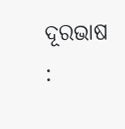ଦୂରଭାଷ :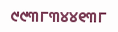୯୯୩୮୩୪୪୧୩୮